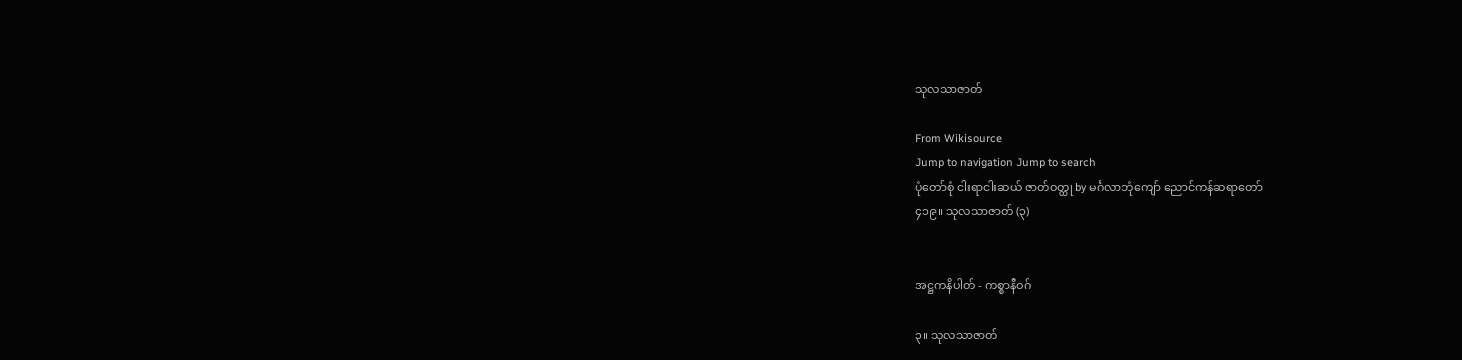သုလသာဇာတ်

From Wikisource
Jump to navigation Jump to search
ပုံတော်စုံ ငါးရာငါးဆယ် ဇာတ်ဝတ္ထု by မင်္ဂလာဘုံကျော် ညောင်ကန်ဆရာတော်
၄၁၉။ သုလသာဇာတ် (၃)


အဋ္ဌကနိပါတ် - ကစ္စာနီဝဂ်

၃။ သုလသာဇာတ်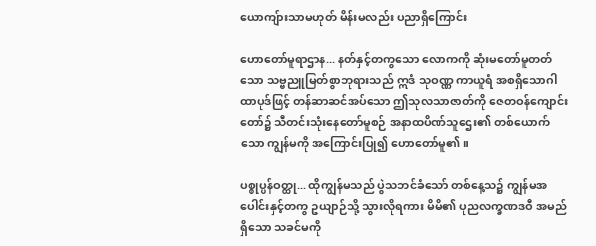ယောကျ်ားသာမဟုတ် မိန်းမလည်း ပညာရှိကြောင်း

ဟောတော်မူရာဌာန... နတ်နှင့်တကွသော လောကကို ဆုံးမတော်မူတတ်သော သဗ္ဗညူမြတ်စွာဘုရားသည် ဣဒံ သုဝဏ္ဏ ကာယူရံ အစရှိသောဂါထာပုဒ်ဖြင့် တန်ဆာဆင်အပ်သော ဤသုလသာဇာတ်ကို ဇေတဝန်ကျောင်းတော်၌ သီတင်းသုံးနေတော်မူစဉ် အနာထပိဏ်သူဌေး၏ တစ်ယောက်သော ကျွန်မကို အကြောင်းပြု၍ ဟောတော်မူ၏။

ပစ္စုပ္ပန်ဝတ္ထု... ထိုကျွန်မသည် ပွဲသဘင်ခံသော် တစ်နေ့သ၌ ကျွန်မအပေါင်းနှင့်တကွ ဥယျာဉ်သို့ သွားလိုရကား မိမိ၏ ပုညလက္ခဏဒဝီ အမည်ရှိသော သခင်မကို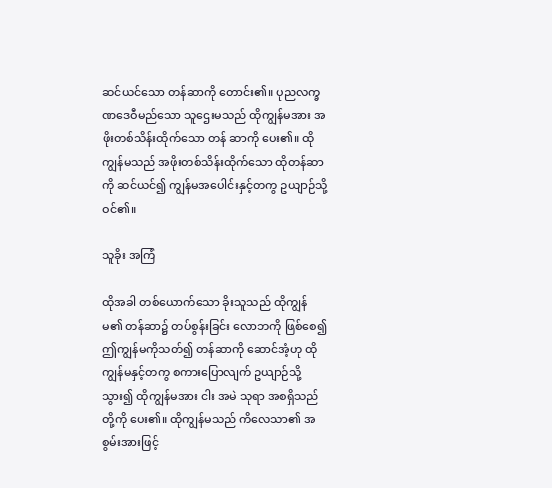ဆင်ယင်သော တန်ဆာကို တောင်း၏။ ပုညလက္ခဏဒေဝီမည်သော သူဌေးမသည် ထိုကျွန်မအား အဖိုးတစ်သိန်းထိုက်သော တန် ဆာကို ပေး၏။ ထိုကျွန်မသည် အဖိုးတစ်သိန်းထိုက်သော ထိုတန်ဆာကို ဆင်ယင်၍ ကျွန်မအပေါင်းနှင့်တကွ ဥယျာဉ်သို့ ဝင်၏။

သူခိုး အကြံ

ထိုအခါ တစ်ယောက်သော ခိုးသူသည် ထိုကျွန်မ၏ တန်ဆာ၌ တပ်စွန်းခြင်း လောဘကို ဖြစ်စေ၍ ဤကျွန်မကိုသတ်၍ တန်ဆာကို ဆောင်အံ့ဟု ထိုကျွန်မနှင့်တကွ စကားပြောလျက် ဥယျာဉ်သို့ သွား၍ ထိုကျွန်မအား ငါး အမဲ သုရာ အစရှိသည်တို့ကို ပေး၏။ ထိုကျွန်မသည် ကိလေသာ၏ အစွမ်းအားဖြင့်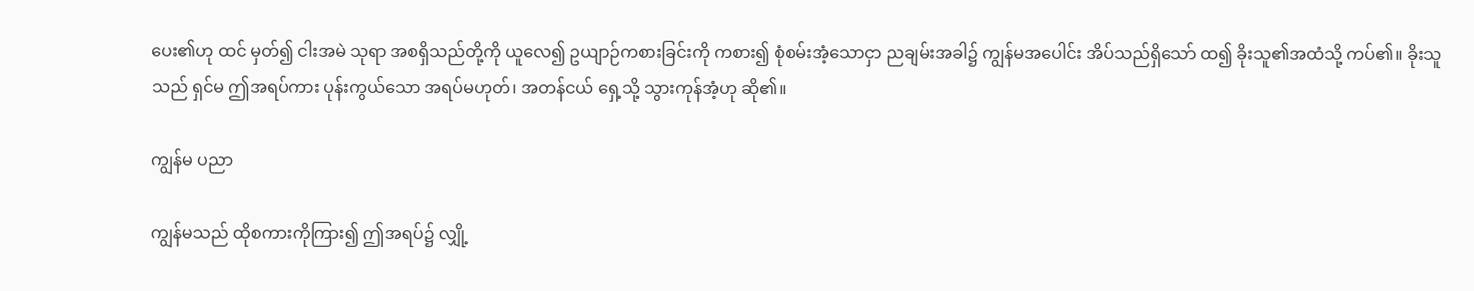ပေး၏ဟု ထင် မှတ်၍ ငါးအမဲ သုရာ အစရှိသည်တို့ကို ယူလေ၍ ဥယျာဉ်ကစားခြင်းကို ကစား၍ စုံစမ်းအံ့သောငှာ ညချမ်းအခါ၌ ကျွန်မအပေါင်း အိပ်သည်ရှိသော် ထ၍ ခိုးသူ၏အထံသို့ ကပ်၏။ ခိုးသူသည် ရှင်မ ဤအရပ်ကား ပုန်းကွယ်သော အရပ်မဟုတ်၊ အတန်ငယ် ရှေ့သို့ သွားကုန်အံ့ဟု ဆို၏။

ကျွန်မ ပညာ

ကျွန်မသည် ထိုစကားကိုကြား၍ ဤအရပ်၌ လျှို့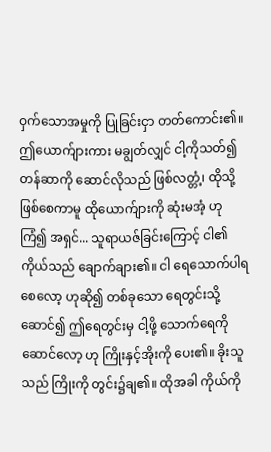ဝှက်သောအမှုကို ပြုခြင်းငှာ တတ်ကောင်း၏။ ဤယောက်ျားကား မချွတ်လျှင် ငါ့ကိုသတ်၍ တန်ဆာကို ဆောင်လိုသည် ဖြစ်လတ္တံ့၊ ထိုသို့ဖြစ်စေကာမူ ထိုယောက်ျားကို ဆုံးမအံ့ ဟု ကြံ၍ အရှင်... သူရာယဇ်ခြင်းကြောင့် ငါ၏ ကိုယ်သည် ချောက်ချား၏။ ငါ ရေသောက်ပါရစေလော့ ဟုဆို၍ တစ်ခုသော ရေတွင်းသို့ဆောင်၍ ဤရေတွင်းမှ ငါ့ဖို့ သောက်ရေကို ဆောင်လော့ ဟု ကြိုးနှင့်အိုးကို ပေး၏။ ခိုးသူသည် ကြိုးကို တွင်း၌ချ၏။ ထိုအခါ ကိုယ်ကို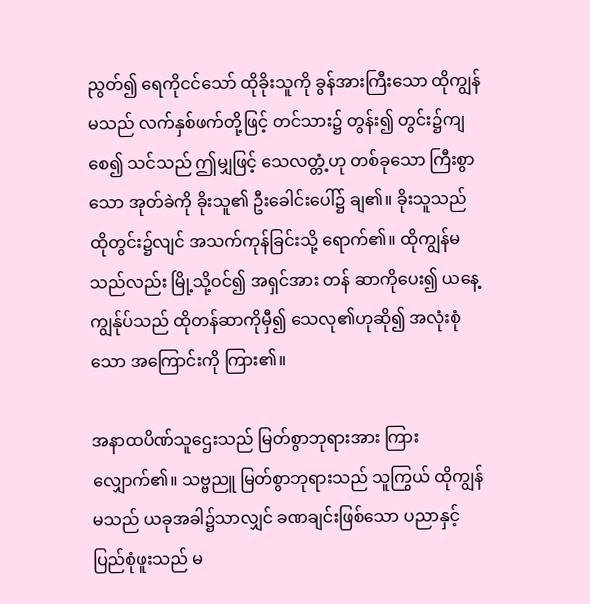ညွတ်၍ ရေကိုငင်သော် ထိုခိုးသူကို ခွန်အားကြီးသော ထိုကျွန်မသည် လက်နှစ်ဖက်တို့ဖြင့် တင်သား၌ တွန်း၍ တွင်း၌ကျစေ၍ သင်သည် ဤမျှဖြင့် သေလတ္တံ့ဟု တစ်ခုသော ကြီးစွာသော အုတ်ခဲကို ခိုးသူ၏ ဦးခေါင်းပေါ်၌ ချ၏။ ခိုးသူသည် ထိုတွင်း၌လျင် အသက်ကုန်ခြင်းသို့ ရောက်၏။ ထိုကျွန်မသည်လည်း မြို့သို့ဝင်၍ အရှင်အား တန် ဆာကိုပေး၍ ယနေ့ ကျွန်ုပ်သည် ထိုတန်ဆာကိုမှီ၍ သေလု၏ဟုဆို၍ အလုံးစုံသော အကြောင်းကို ကြား၏။

အနာထပိဏ်သူဌေးသည် မြတ်စွာဘုရားအား ကြားလျှောက်၏။ သဗ္ဗညူ မြတ်စွာဘုရားသည် သူကြွယ် ထိုကျွန်မသည် ယခုအခါ၌သာလျှင် ခဏချင်းဖြစ်သော ပညာနှင့် ပြည်စုံဖူးသည် မ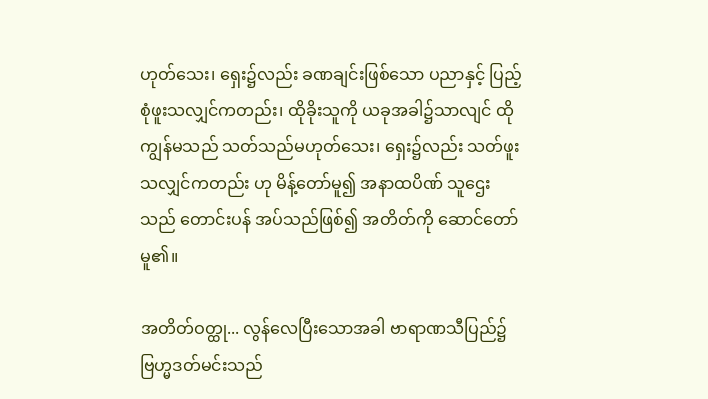ဟုတ်သေး၊ ရှေး၌လည်း ခဏချင်းဖြစ်သော ပညာနှင့် ပြည့်စုံဖူးသလျှင်ကတည်း၊ ထိုခိုးသူကို ယခုအခါ၌သာလျင် ထိုကျွန်မသည် သတ်သည်မဟုတ်သေး၊ ရှေး၌လည်း သတ်ဖူးသလျှင်ကတည်း ဟု မိန့်တော်မူ၍ အနာထပိဏ် သူဌေးသည် တောင်းပန် အပ်သည်ဖြစ်၍ အတိတ်ကို ဆောင်တော်မူ၏။

အတိတ်ဝတ္ထု... လွန်လေပြီးသောအခါ ဗာရာဏသီပြည်၌ ဗြဟ္မဒတ်မင်းသည်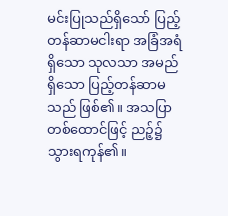မင်းပြုသည်ရှိသော် ပြည့် တန်ဆာမငါးရာ အခြံအရံရှိသော သုလသာ အမည်ရှိသော ပြည့်တန်ဆာမသည် ဖြစ်၏။ အသပြာတစ်ထောင်ဖြင့် ညဉ့်၌ သွားရကုန်၏။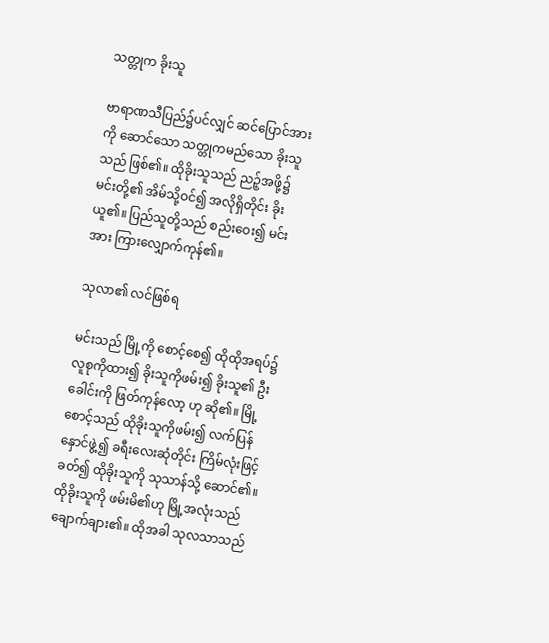သတ္တုက ခိုးသူ

ဗာရာဏသီပြည်၌ပင်လျှင် ဆင်ပြောင်အားကို ဆောင်သော သတ္တုကမည်သော ခိုးသူသည် ဖြစ်၏။ ထိုခိုးသူသည် ညဉ့်အဖို့၌ မင်းတို့၏ အိမ်သို့ဝင်၍ အလိုရှိတိုင်း ခိုးယူ၏။ ပြည်သူတို့သည် စည်းဝေး၍ မင်းအား ကြားလျှောက်ကုန်၏။

သုလာ၏ လင်ဖြစ်ရ

မင်းသည် မြို့ကို စောင့်စေ၍ ထိုထိုအရပ်၌ လူစုကိုထား၍ ခိုးသူကိုဖမ်း၍ ခိုးသူ၏ ဦးခေါင်းကို ဖြတ်ကုန်လော့ ဟု ဆို၏။ မြို့စောင့်သည် ထိုခိုးသူကိုဖမ်း၍ လက်ပြန်နှောင်ဖွဲ့၍ ခရီးလေးဆုံတိုင်း ကြိမ်လုံးဖြင့်ခတ်၍ ထိုခိုးသူကို သုသာန်သို့ ဆောင်၏။ ထိုခိုးသူကို ဖမ်းမိ၏ဟု မြို့အလုံးသည် ချောက်ချား၏။ ထိုအခါ သုလသာသည်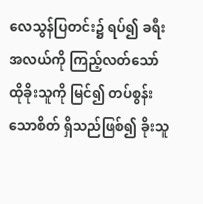လေသွန်ပြတင်း၌ ရပ်၍ ခရီးအလယ်ကို ကြည့်လတ်သော် ထိုခိုးသူကို မြင်၍ တပ်စွန်းသောစိတ် ရှိသည်ဖြစ်၍ ခိုးသူ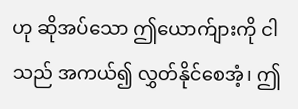ဟု ဆိုအပ်သော ဤယောက်ျားကို ငါသည် အကယ်၍ လွှတ်နိုင်စေအံ့၊ ဤ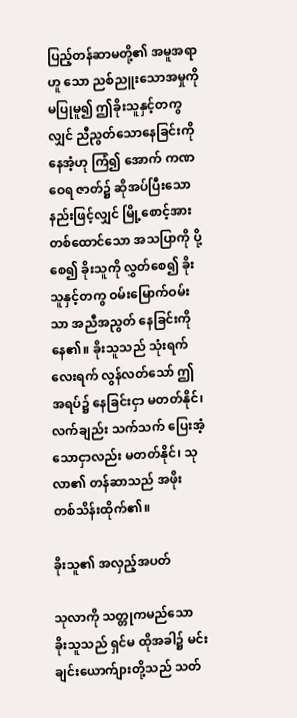ပြည့်တန်ဆာမတို့၏ အမူအရာဟူ သော ညစ်ညူးသောအမှုကို မပြုမူ၍ ဤခိုးသူနှင့်တကွလျှင် ညီညွတ်သောနေခြင်းကို နေအံ့ဟု ကြံ၍ အောက် ကဏဝေရ ဇာတ်၌ ဆိုအပ်ပြီးသော နည်းဖြင့်လျှင် မြို့စောင့်အား တစ်ထောင်သော အသပြာကို ပို့စေ၍ ခိုးသူကို လွှတ်စေ၍ ခိုးသူနှင့်တကွ ဝမ်းမြောက်ဝမ်းသာ အညီအညွတ် နေခြင်းကို နေ၏။ ခိုးသူသည် သုံးရက် လေးရက် လွန်လတ်သော် ဤအရပ်၌ နေခြင်းငှာ မတတ်နိုင်၊ လက်ချည်း သက်သက် ပြေးအံ့သောငှာလည်း မတတ်နိုင်၊ သုလာ၏ တန်ဆာသည် အဖိုး တစ်သိန်းထိုက်၏။

ခိုးသူ၏ အလှည့်အပတ်

သုလာကို သတ္တုကမည်သော ခိုးသူသည် ရှင်မ ထိုအခါ၌ မင်းချင်းယောက်ျားတို့သည် သတ်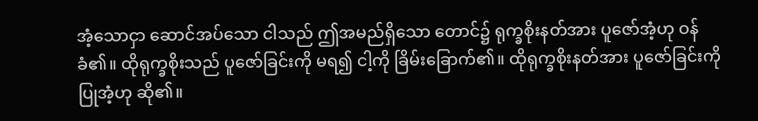အံ့သောငှာ ဆောင်အပ်သော ငါသည် ဤအမည်ရှိသော တောင်၌ ရုက္ခစိုးနတ်အား ပူဇော်အံ့ဟု ဝန်ခံ၏။ ထိုရုက္ခစိုးသည် ပူဇော်ခြင်းကို မရ၍ ငါ့ကို ခြိမ်းခြောက်၏။ ထိုရုက္ခစိုးနတ်အား ပူဇော်ခြင်းကို ပြုအံ့ဟု ဆို၏။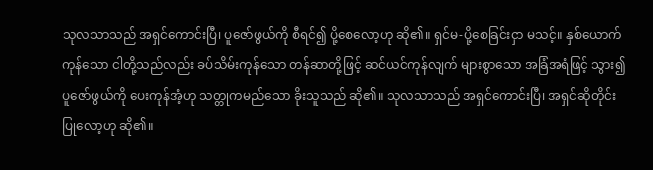သုလသာသည် အရှင်ကောင်းပြီ၊ ပူဇော်ဖွယ်ကို စီရင်၍ ပို့စေလော့ဟု ဆို၏။ ရှင်မ-ပို့စေခြင်းငှာ မသင့်။ နှစ်ယောက်ကုန်သော ငါတို့သည်လည်း ခပ်သိမ်းကုန်သော တန်ဆာတို့ဖြင့် ဆင်ယင်ကုန်လျက် များစွာသော အခြံအရံဖြင့် သွား၍ ပူဇော်ဖွယ်ကို ပေးကုန်အံ့ဟု သတ္တုကမည်သော ခိုးသူသည် ဆို၏။ သုလသာသည် အရှင်ကောင်းပြီ၊ အရှင်ဆိုတိုင်းပြုလော့ဟု ဆို၏။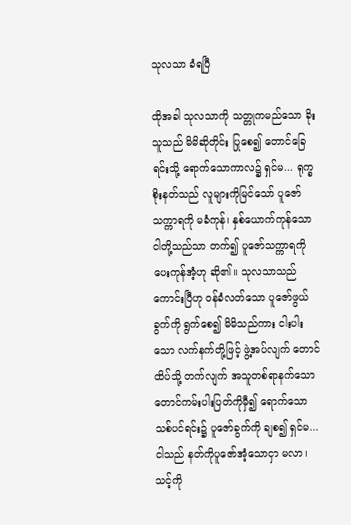သုလသာ ခံရပြီ

ထိုအခါ သုလသာကို သတ္တုကမည်သော ခိုးသူသည် မိမိဆိုတိုင်း ပြုစေ၍ တောင်ခြေရင်းသို့ ရောက်သောကာလ၌ ရှင်မ... ရုက္ခစိုးနတ်သည် လူများကိုမြင်သော် ပူဇော်သက္ကာရကို မခံကုန်၊ နှစ်ယောက်ကုန်သော ငါတို့သည်သာ တက်၍ ပူဇော်သက္ကာရကို ပေးကုန်အံ့ဟု ဆို၏။ သုလသာသည် ကောင်းပြီဟု ဝန်ခံလတ်သော ပူဇော်ဖွယ်ခွက်ကို ရွက်စေ၍ မိမိသည်ကား ငါးပါးသော လက်နက်တို့ဖြင့် ဖွဲ့အပ်လျက် တောင် ထိပ်သို့ တက်လျက် အသူတစ်ရာနက်သော တောင်ကမ်းပါးပြတ်ကိုမှီ၍ ရောက်သော သစ်ပင်ရင်း၌ ပူဇော်ခွက်ကို ချစ၍ ရှင်မ... ငါသည် နတ်ကိုပူဇော်အံ့သောငှာ မလာ၊ သင့်ကို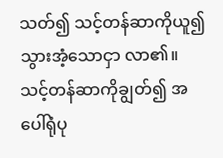သတ်၍ သင့်တန်ဆာကိုယူ၍ သွားအံ့သောငှာ လာ၏။ သင့်တန်ဆာကိုချွတ်၍ အပေါ်ရုံပု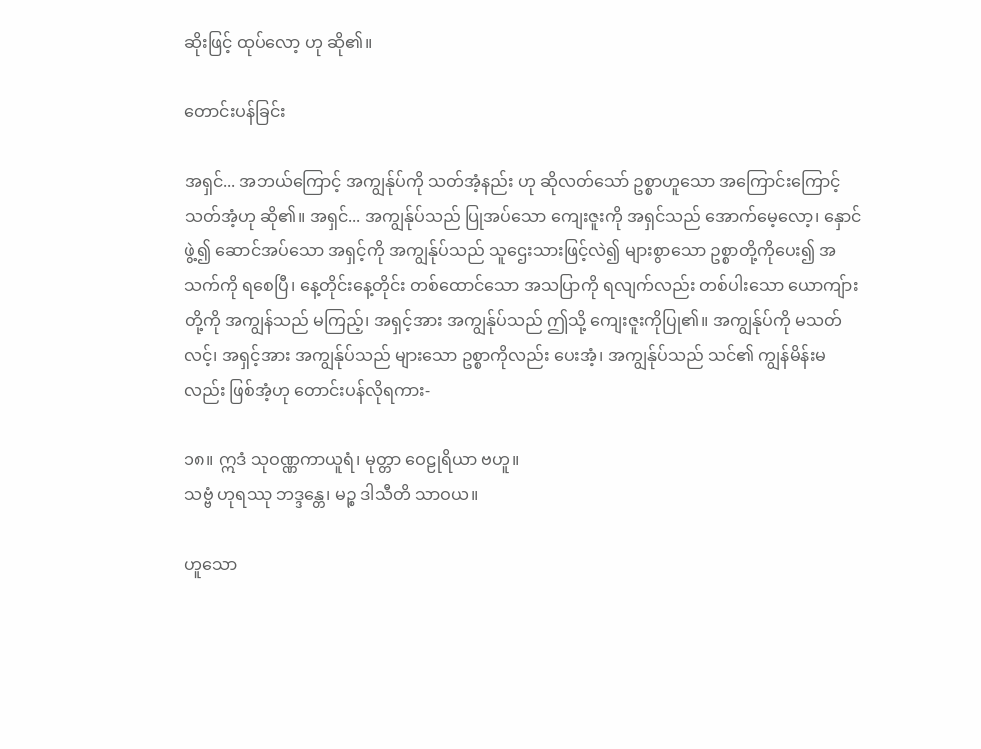ဆိုးဖြင့် ထုပ်လော့ ဟု ဆို၏။

တောင်းပန်ခြင်း

အရှင်... အဘယ်ကြောင့် အကျွန်ုပ်ကို သတ်အံ့နည်း ဟု ဆိုလတ်သော် ဥစ္စာဟူသော အကြောင်းကြောင့် သတ်အံ့ဟု ဆို၏။ အရှင်... အကျွန်ုပ်သည် ပြုအပ်သော ကျေးဇူးကို အရှင်သည် အောက်မေ့လော့၊ နှောင်ဖွဲ့၍ ဆောင်အပ်သော အရှင့်ကို အကျွန်ုပ်သည် သူဌေးသားဖြင့်လဲ၍ များစွာသော ဥစ္စာတို့ကိုပေး၍ အသက်ကို ရစေပြီ၊ နေ့တိုင်းနေ့တိုင်း တစ်ထောင်သော အသပြာကို ရလျက်လည်း တစ်ပါးသော ယောကျ်ားတို့ကို အကျွန်သည် မကြည့်၊ အရှင့်အား အကျွန်ုပ်သည် ဤသို့ ကျေးဇူးကိုပြု၏။ အကျွန်ုပ်ကို မသတ်လင့်၊ အရှင့်အား အကျွန်ုပ်သည် များသော ဥစ္စာကိုလည်း ပေးအံ့၊ အကျွန်ုပ်သည် သင်၏ ကျွန်မိန်းမလည်း ဖြစ်အံ့ဟု တောင်းပန်လိုရကား-

၁၈။ ဣဒံ သုဝဏ္ဏကာယူရံ၊ မုတ္တာ ဝေဠုရိယာ ဗဟူ။
သဗ္ဗံ ဟုရဿု ဘဒ္ဒန္တေ၊ မဉ္စ ဒါသီတိ သာဝယ။

ဟူသော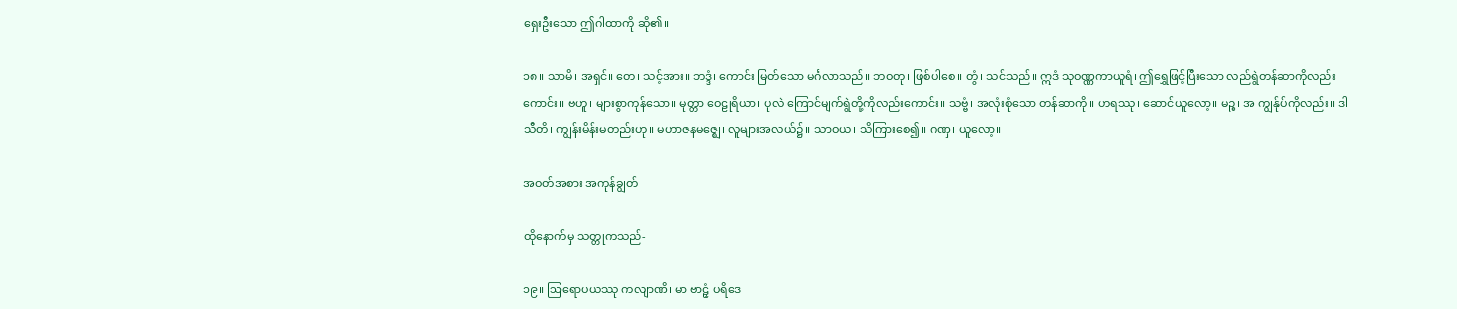ရှေးဦးသော ဤဂါထာကို ဆို၏။

၁၈။ သာမိ၊ အရှင်။ တေ၊ သင့်အား။ ဘဒ္ဒံ၊ ကောင်း မြတ်သော မင်္ဂလာသည်။ ဘဝတု၊ ဖြစ်ပါစေ။ တွံ၊ သင်သည်။ ဣဒံ သုဝဏ္ဏကာယူရံ၊ ဤရွှေဖြင့်ပြီးသော လည်ရွဲတန်ဆာကိုလည်းကောင်း။ ဗဟူ၊ များစွာကုန်သော။ မုတ္တာ ဝေဠုရိယာ၊ ပုလဲ ကြောင်မျက်ရွဲတို့ကိုလည်းကောင်း။ သဗ္ဗံ၊ အလုံးစုံသော တန်ဆာကို။ ဟရဿု၊ ဆောင်ယူလော့။ မဉ္စ၊ အ ကျွန်ုပ်ကိုလည်း။ ဒါသီတိ၊ ကျွန်းမိန်းမတည်းဟု။ မဟာဇနမဇ္ဈေ၊ လူများအလယ်၌။ သာဝယ၊ သိကြားစေ၍။ ဂဏှ၊ ယူလော့။

အဝတ်အစား အကုန်ချွတ်

ထိုနောက်မှ သတ္တုကသည်-

၁၉။ ဩရောပယဿု ကလျာဏိ၊ မာ ဗာဠှံ ပရိဒေ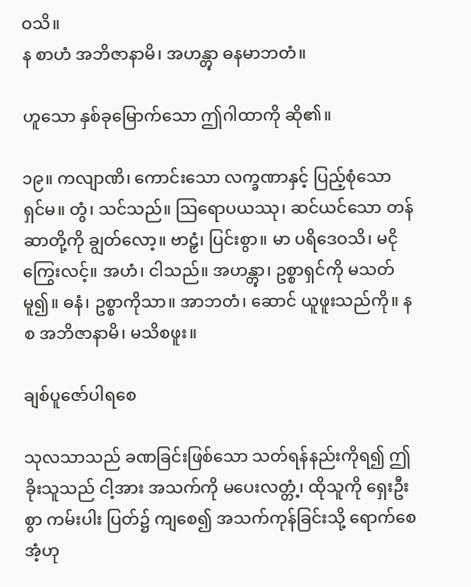ဝသိ။
န စာဟံ အဘိဇာနာမိ၊ အဟန္တွာ ဓနမာဘတံ။

ဟူသော နှစ်ခုမြောက်သော ဤဂါထာကို ဆို၏။

၁၉။ ကလျာဏိ၊ ကောင်းသော လက္ခဏာနှင့် ပြည့်စုံသော ရှင်မ။ တွံ၊ သင်သည်။ ဩရောပယဿု၊ ဆင်ယင်သော တန်ဆာတို့ကို ချွတ်လော့။ ဗာဠှံ၊ ပြင်းစွာ။ မာ ပရိဒေဝသိ၊ မငိုကြွေးလင့်။ အဟံ၊ ငါသည်။ အဟန္တွာ၊ ဥစ္စာရှင်ကို မသတ်မူ၍။ ဓနံ၊ ဥစ္စာကိုသာ။ အာဘတံ၊ ဆောင် ယူဖူးသည်ကို။ န စ အဘိဇာနာမိ၊ မသိစဖူး။

ချစ်ပူဇော်ပါရစေ

သုလသာသည် ခဏခြင်းဖြစ်သော သတ်ရန်နည်းကိုရ၍ ဤခိုးသူသည် ငါ့အား အသက်ကို မပေးလတ္တံ့၊ ထိုသူကို ရှေးဦးစွာ ကမ်းပါး ပြတ်၌ ကျစေ၍ အသက်ကုန်ခြင်းသို့ ရောက်စေအံ့ဟု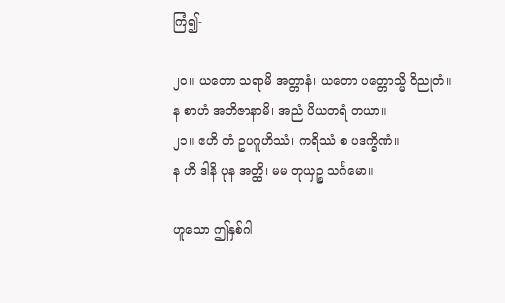ကြံ၍-

၂၀။ ယတော သရာမိ အတ္တာနံ၊ ယတော ပတ္တောသ္မိ ဝိညုတံ။
န စာဟံ အဘိဇာနာမိ၊ အညံ ပိယတရံ တယာ။
၂၁။ ဧဟိ တံ ဥပဂူဟိဿံ၊ ကရိဿံ စ ပဒက္ခိဏံ။
န ဟိ ဒါနိ ပုန အတ္ထိ၊ မမ တုယှဉ္စ သင်္ဂမော။

ဟူသော ဤနှစ်ဂါ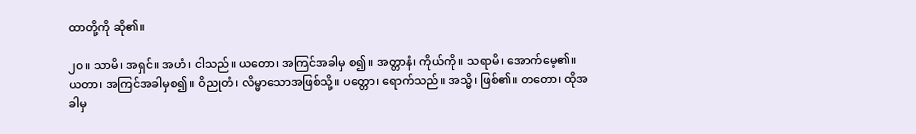ထာတို့ကို ဆို၏။

၂၀။ သာမိ၊ အရှင်။ အဟံ၊ ငါသည်။ ယတော၊ အကြင်အခါမှ စ၍။ အတ္တာနံ၊ ကိုယ်ကို။ သရာမိ၊ အောက်မေ့၏။ ယတာ၊ အကြင်အခါမှစ၍။ ဝိညုတံ၊ လိမ္မာသောအဖြစ်သို့။ ပတ္တော၊ ရောက်သည်။ အသ္မိ၊ ဖြစ်၏။ တတော၊ ထိုအခါမှ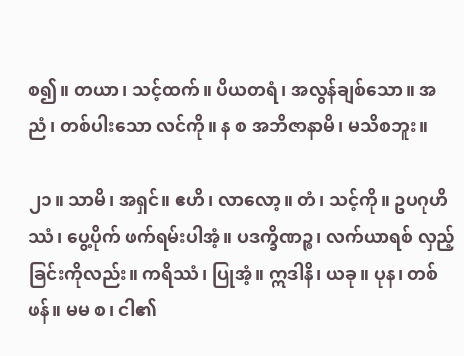စ၍။ တယာ၊ သင့်ထက်။ ပိယတရံ၊ အလွန်ချစ်သော။ အညံ၊ တစ်ပါးသော လင်ကို။ န စ အဘိဇာနာမိ၊ မသိစဘူး။

၂၁။ သာမိ၊ အရှင်။ ဧဟိ၊ လာလော့။ တံ၊ သင့်ကို။ ဥပဂုဟိဿံ၊ ပွေ့ပိုက် ဖက်ရမ်းပါအံ့။ ပဒက္ခိဏဉ္စ၊ လက်ယာရစ် လှည့်ခြင်းကိုလည်း။ ကရိဿံ၊ ပြုအံ့။ ဣဒါနိ၊ ယခု။ ပုန၊ တစ်ဖန်။ မမ စ၊ ငါ၏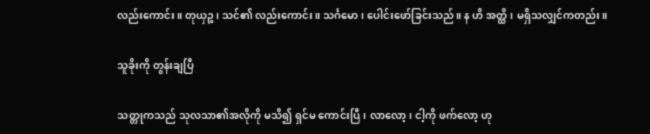လည်းကောင်း။ တုယှဉ္စ၊ သင်၏ လည်းကောင်း။ သင်္ဂမော၊ ပေါင်းဖော်ခြင်းသည်။ န ဟိ အတ္ထိ၊ မရှိသလျှင်ကတည်း။

သူခိုးကို တွန်းချပြီ

သတ္တုကသည် သုလသာ၏အလိုကို မသိ၍ ရှင်မ ကောင်းပြီ၊ လာလော့၊ ငါ့ကို ဖက်လော့ ဟု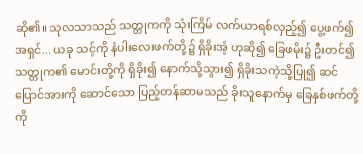ဆို၏။ သုလသာသည် သတ္တုကကို သုံးကြိမ် လက်ယာရစ်လှည့်၍ ပွေ့ဖက်၍ အရှင်... ယခု သင့်ကို နံပါးလေးဖက်တို့၌ ရှိခိုးအံ့ ဟုဆို၍ ခြေဖမိုး၌ ဦးတင်၍ သတ္တုက၏ မောင်းတို့ကို ရှိခိုး၍ နောက်သို့သွား၍ ရှိခိုးသကဲ့သို့ပြု၍ ဆင်ပြောင်အားကို ဆောင်သော ပြည့်တန်ဆာမသည် ခိုးသူနောက်မှ ခြေနှစ်ဖက်တို့ကို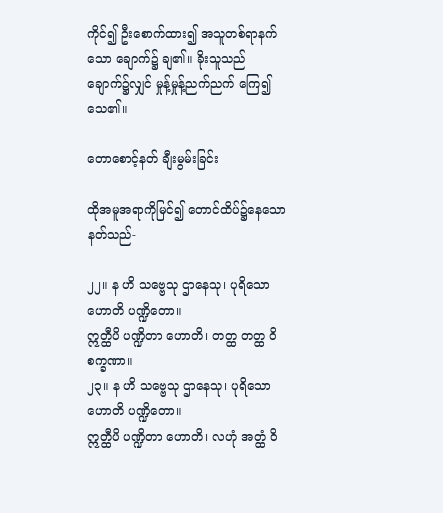ကိုင်၍ ဦးစောက်ထား၍ အသူတစ်ရာနက်သော ချောက်၌ ချ၏။ ခိုးသူသည် ချောက်၌လျှင် မှုန့်မှုန့်ညက်ညက် ကြေ၍ သေ၏။

တောစောင့်နတ် ချီးမွမ်းခြင်း

ထိုအမူအရာကိုမြင်၍ တောင်ထိပ်၌နေသော နတ်သည်-

၂၂။ န ဟိ သဗ္ဗေသု ဌာနေသု၊ ပုရိသော ဟောတိ ပဏ္ဍိတော။
ဣတ္ထီပိ ပဏ္ဍိတာ ဟောတိ၊ တတ္ထ တတ္ထ ဝိစက္ခဏာ။
၂၃။ န ဟိ သဗ္ဗေသု ဌာနေသု၊ ပုရိသော ဟောတိ ပဏ္ဍိတော။
ဣတ္ထီပိ ပဏ္ဍိတာ ဟောတိ၊ လဟုံ အတ္ထံ ဝိ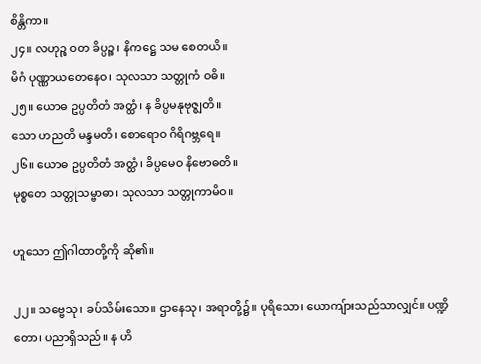စိန္တိကာ။
၂၄။ လဟုဉ္စ ဝတ ခိပ္ပဉ္စ၊ နိကဋ္ဌေ သမ စေတယိ။
မိဂံ ပုဏ္ဏာယတေနေဝ၊ သုလသာ သတ္တုကံ ဝဓိ။
၂၅။ ယောဓ ဥပ္ပတိတံ အတ္ထံ၊ န ခိပ္ပမနုဗုဇ္စျတိ။
သော ဟညတိ မန္ဒမတိ၊ စောရောဝ ဂိရိဂဗ္ဘရေ။
၂၆။ ယောဓ ဥပ္ပတိတံ အတ္ထံ၊ ခိပ္ပမေဝ နိဗောဓတိ။
မုစ္စတေ သတ္တုသမ္ဗာဓာ၊ သုလသာ သတ္တုကာမိဝ။

ဟူသော ဤဂါထာတို့ကို ဆို၏။

၂၂။ သဗ္ဗေသု၊ ခပ်သိမ်းသော။ ဌာနေသု၊ အရာတို့၌။ ပုရိသော၊ ယောကျ်ားသည်သာလျှင်။ ပဏ္ဍိတော၊ ပညာရှိသည်။ န ဟိ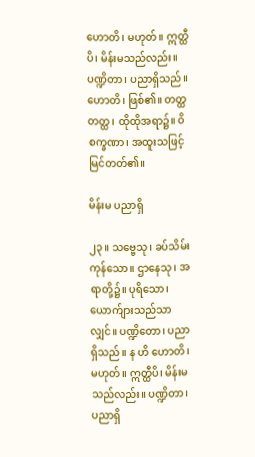ဟောတိ၊ မဟုတ်။ ဣတ္ထီပိ၊ မိန်းမသည်လည်း။ ပဏ္ဍိတာ၊ ပညာရှိသည်။ ဟောတိ၊ ဖြစ်၏။ တတ္ထ တတ္ထ၊ ထိုထိုအရာ၌။ ဝိစက္ခဏာ၊ အထူးသဖြင့် မြင်တတ်၏။

မိန်းမ ပညာရှိ

၂၃။ သဗ္ဗေသု၊ ခပ်သိမ်းကုန်သော။ ဌာနေသု၊ အရာတို့၌။ ပုရိသော၊ ယောက်ျားသည်သာလျှင်။ ပဏ္ဍိတော၊ ပညာရှိသည်။ န ဟိ ဟောတိ၊ မဟုတ်။ ဣတ္ထီပိ၊ မိန်းမသည်လည်း။ ပဏ္ဍိတာ၊ ပညာရှိ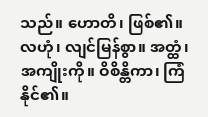သည်။ ဟောတိ၊ ဖြစ်၏။ လဟုံ၊ လျင်မြန်စွာ။ အတ္ထံ၊ အကျိုးကို။ ဝိစိန္တိကာ၊ ကြံနိုင်၏။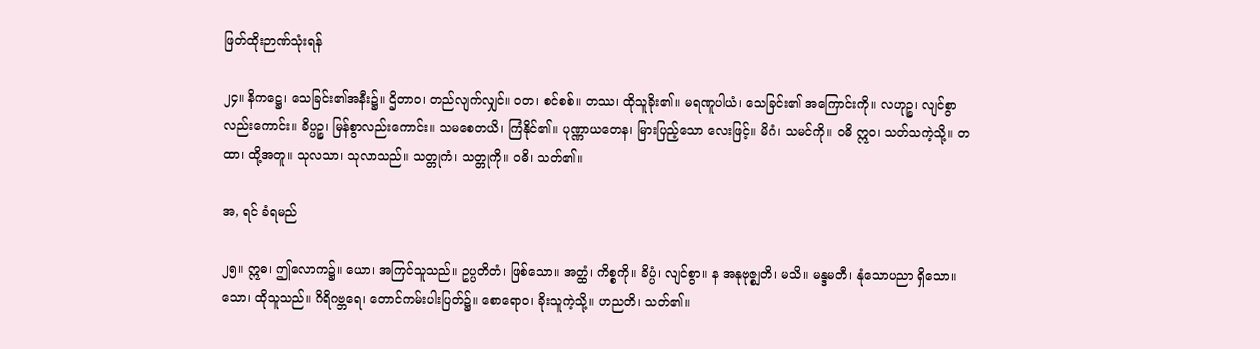ဖြတ်ထိုးဉာဏ်သုံးရန်

၂၄။ နိကဋ္ဌေ၊ သေခြင်း၏အနီး၌။ ဌိတာဝ၊ တည်လျက်လျှင်။ ဝတ၊ စင်စစ်။ တဿ၊ ထိုသူခိုး၏။ မရဏူပါယံ၊ သေခြင်း၏ အကြောင်းကို။ လဟုဉ္စ၊ လျင်စွာလည်းကောင်း။ ခိပ္ပဉ္စ၊ မြန်စွာလည်းကောင်း။ သမစေတယိ၊ ကြံနိုင်၏။ ပုဏ္ဏာယတေန၊ မြားပြည့်သော လေးဖြင့်။ မိဂံ၊ သမင်ကို။ ဝဓိ ဣဝ၊ သတ်သကဲ့သို့။ တထာ၊ ထို့အတူ။ သုလသာ၊ သုလာသည်။ သတ္တုကံ၊ သတ္တုကို။ ဝဓိ၊ သတ်၏။

အ, ရင် ခံရမည်

၂၅။ ဣဓ၊ ဤလောက၌။ ယော၊ အကြင်သူသည်။ ဥပ္ပတိတံ၊ ဖြစ်သော။ အတ္ထံ၊ ကိစ္စကို။ ခိပ္ပံ၊ လျင်စွာ။ န အနုဗုဇ္စျတိ၊ မသိ။ မန္ဒမတီ၊ နုံသောပညာ ရှိသော။ သော၊ ထိုသူသည်။ ဂိရိဂဗ္ဘရေ၊ တောင်ကမ်းပါးပြတ်၌။ စောရောဝ၊ ခိုးသူကဲ့သို့။ ဟညတိ၊ သတ်၏။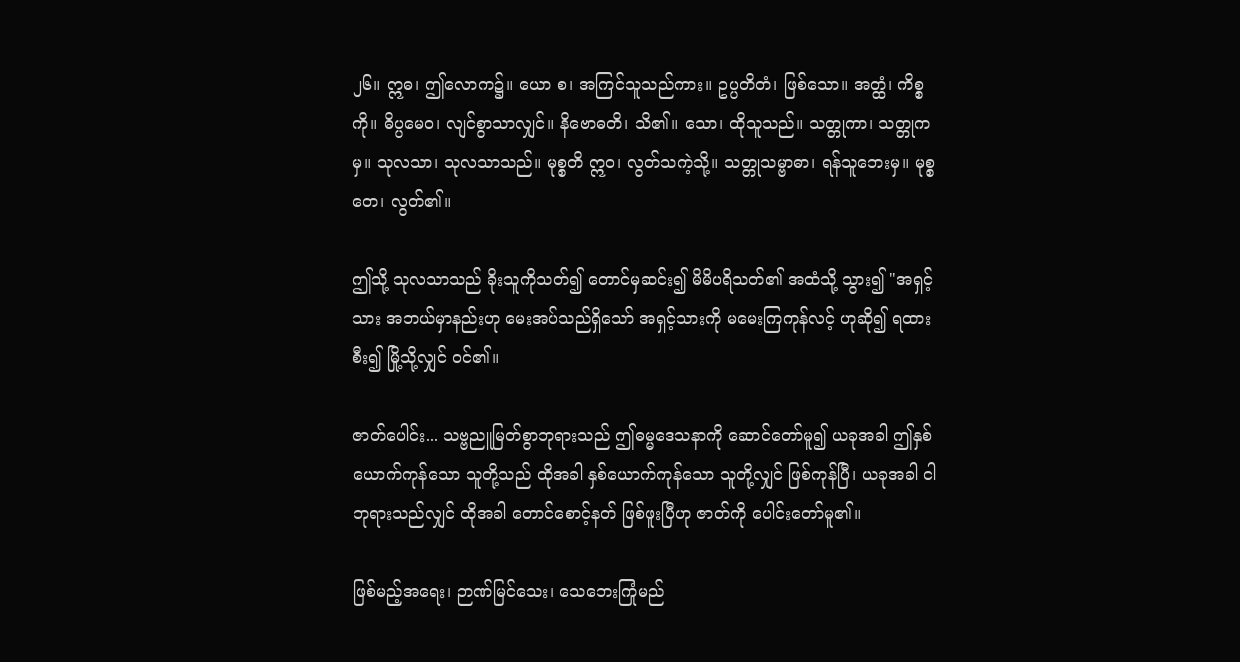၂၆။ ဣဓ၊ ဤလောက၌။ ယော စ၊ အကြင်သူသည်ကား။ ဥပ္ပတိတံ၊ ဖြစ်သော။ အတ္ထံ၊ ကိစ္စကို။ ဓိပ္ပမေဝ၊ လျင်စွာသာလျှင်။ နိဗောဓတိ၊ သိ၏။ သော၊ ထိုသူသည်။ သတ္တုကာ၊ သတ္တုကမှ။ သုလသာ၊ သုလသာသည်။ မုစ္စတိ ဣဝ၊ လွတ်သကဲ့သို့။ သတ္တုသမ္ဗာဓာ၊ ရန်သူဘေးမှ။ မုစ္စတေ၊ လွတ်၏။

ဤသို့ သုလသာသည် ခိုးသူကိုသတ်၍ တောင်မှဆင်း၍ မိမိပရိသတ်၏ အထံသို့ သွား၍ "အရှင့်သား အဘယ်မှာနည်းဟု မေးအပ်သည်ရှိသော် အရှင့်သားကို မမေးကြကုန်လင့် ဟုဆို၍ ရထားစီး၍ မြို့သို့လျှင် ဝင်၏။

ဇာတ်ပေါင်း... သဗ္ဗညူမြတ်စွာဘုရားသည် ဤဓမ္မဒေသနာကို ဆောင်တော်မူ၍ ယခုအခါ ဤနှစ်ယောက်ကုန်သော သူတို့သည် ထိုအခါ နှစ်ယောက်ကုန်သော သူတို့လျှင် ဖြစ်ကုန်ပြီ၊ ယခုအခါ ငါဘုရားသည်လျှင် ထိုအခါ တောင်စောင့်နတ် ဖြစ်ဖူးပြီဟု ဇာတ်ကို ပေါင်းတော်မူ၏။

ဖြစ်မည့်အရေး၊ ဉာဏ်မြင်သေး၊ သေဘေးကြုံမည်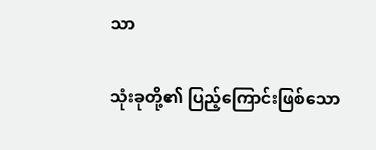သာ

သုံးခုတို့၏ ပြည့်ကြောင်းဖြစ်သော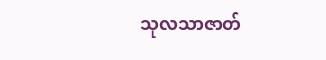သုလသာဇာတ်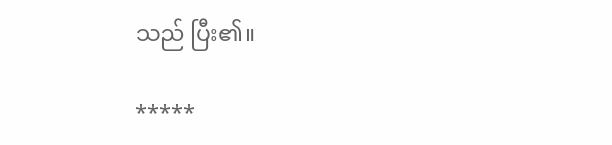သည် ပြီး၏။

*****